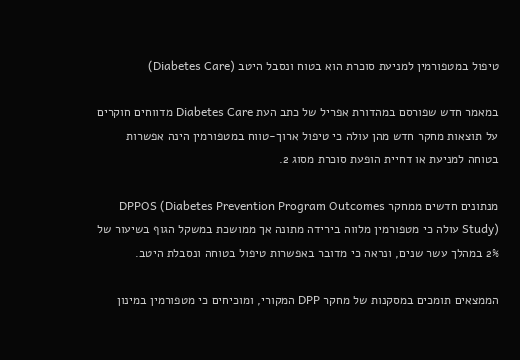טיפול במטפורמין למניעת סוכרת הוא בטוח ונסבל היטב (Diabetes Care)

במאמר חדש שפורסם במהדורת אפריל של כתב העת Diabetes Care מדווחים חוקרים על תוצאות מחקר חדש מהן עולה כי טיפול ארוך-טווח במטפורמין הינה אפשרות בטוחה למניעת או דחיית הופעת סוכרת מסוג 2.

מנתונים חדשים ממחקר DPPOS (Diabetes Prevention Program Outcomes Study) עולה כי מטפורמין מלווה בירידה מתונה אך ממושכת במשקל הגוף בשיעור של 2% במהלך עשר שנים, ונראה כי מדובר באפשרות טיפול בטוחה ונסבלת היטב.

הממצאים תומכים במסקנות של מחקר DPP המקורי, ומוכיחים כי מטפורמין במינון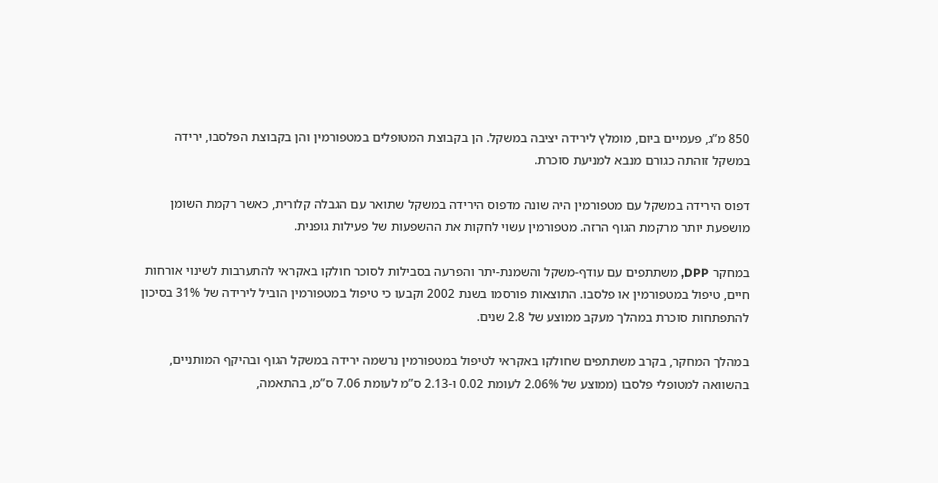850 מ”ג, פעמיים ביום, מומלץ לירידה יציבה במשקל. הן בקבוצת המטופלים במטפורמין והן בקבוצת הפלסבו, ירידה במשקל זוהתה כגורם מנבא למניעת סוכרת.

דפוס הירידה במשקל עם מטפורמין היה שונה מדפוס הירידה במשקל שתואר עם הגבלה קלורית, כאשר רקמת השומן מושפעת יותר מרקמת הגוף הרזה. מטפורמין עשוי לחקות את ההשפעות של פעילות גופנית.

במחקר DPP, משתתפים עם עודף-משקל והשמנת-יתר והפרעה בסבילות לסוכר חולקו באקראי להתערבות לשינוי אורחות חיים, טיפול במטפורמין או פלסבו. התוצאות פורסמו בשנת 2002 וקבעו כי טיפול במטפורמין הוביל לירידה של 31% בסיכון להתפתחות סוכרת במהלך מעקב ממוצע של 2.8 שנים.

במהלך המחקר, בקרב משתתפים שחולקו באקראי לטיפול במטפורמין נרשמה ירידה במשקל הגוף ובהיקף המותניים, בהשוואה למטופלי פלסבו (ממוצע של 2.06% לעומת 0.02 ו-2.13 ס”מ לעומת 7.06 ס”מ, בהתאמה,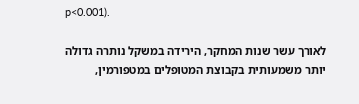p<0.001).

לאורך עשר שנות המחקר, הירידה במשקל נותרה גדולה יותר משמעותית בקבוצת המטופלים במטפורמין,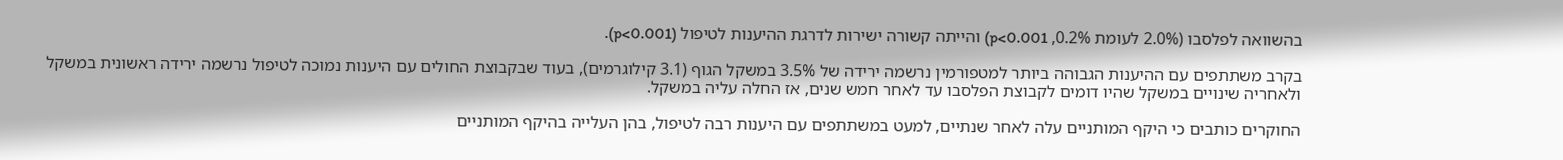בהשוואה לפלסבו (2.0% לעומת 0.2%, p<0.001) והייתה קשורה ישירות לדרגת ההיענות לטיפול (p<0.001).

בקרב משתתפים עם ההיענות הגבוהה ביותר למטפורמין נרשמה ירידה של 3.5% במשקל הגוף (3.1 קילוגרמים), בעוד שבקבוצת החולים עם היענות נמוכה לטיפול נרשמה ירידה ראשונית במשקל ולאחריה שינויים במשקל שהיו דומים לקבוצת הפלסבו עד לאחר חמש שנים, אז החלה עליה במשקל.

החוקרים כותבים כי היקף המותניים עלה לאחר שנתיים, למעט במשתתפים עם היענות רבה לטיפול, בהן העלייה בהיקף המותניים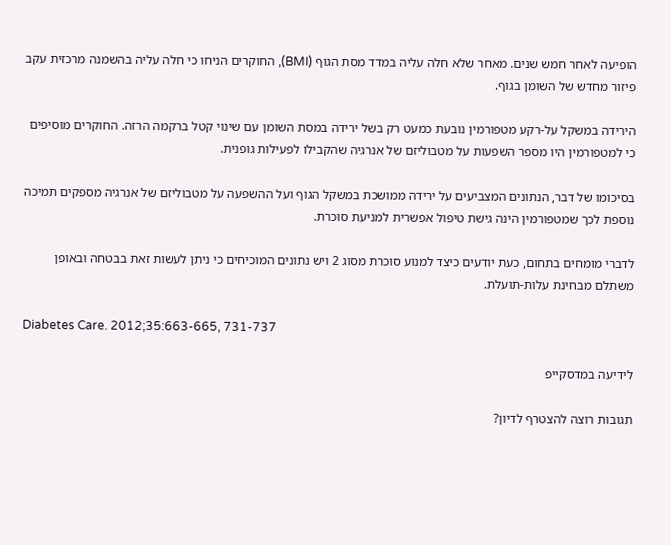הופיעה לאחר חמש שנים. מאחר שלא חלה עליה במדד מסת הגוף (BMI), החוקרים הניחו כי חלה עליה בהשמנה מרכזית עקב פיזור מחדש של השומן בגוף.

הירידה במשקל על-רקע מטפורמין נובעת כמעט רק בשל ירידה במסת השומן עם שינוי קטל ברקמה הרזה. החוקרים מוסיפים כי למטפורמין היו מספר השפעות על מטבוליזם של אנרגיה שהקבילו לפעילות גופנית.

בסיכומו של דבר, הנתונים המצביעים על ירידה ממושכת במשקל הגוף ועל ההשפעה על מטבוליזם של אנרגיה מספקים תמיכה נוספת לכך שמטפורמין הינה גישת טיפול אפשרית למניעת סוכרת.

לדברי מומחים בתחום, כעת יודעים כיצד למנוע סוכרת מסוג 2 ויש נתונים המוכיחים כי ניתן לעשות זאת בבטחה ובאופן משתלם מבחינת עלות-תועלת.

Diabetes Care. 2012;35:663-665, 731-737

לידיעה במדסקייפ

תגובות רוצה להצטרף לדיון?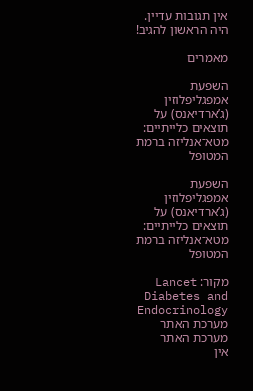אין תגובות עדיין. היה הראשון להגיב!

מאמרים

השפעת אמפגליפלוזין (ג’ארדיאנס) על תוצאים כלייתיים: מטא־אנליזה ברמת המטופל

השפעת אמפגליפלוזין (ג’ארדיאנס) על תוצאים כלייתיים: מטא־אנליזה ברמת המטופל

מקור: Lancet Diabetes and Endocrinology
מערכת האתר
מערכת האתר
אין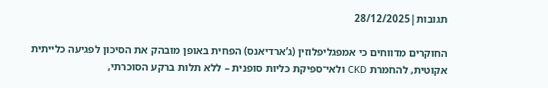תגובות|28/12/2025

החוקרים מדווחים כי אמפגליפלוזין (ג’ארדיאנס) הפחית באופן מובהק את הסיכון לפגיעה כלייתית אקוטית, להחמרת CKD ולאי־ספיקת כליות סופנית – ללא תלות ברקע הסוכרתי,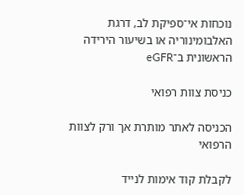נוכחות אי־ספיקת לב, דרגת האלבומינוריה או בשיעור הירידה הראשונית ב־eGFR

כניסת צוות רפואי

הכניסה לאתר מותרת אך ורק לצוות הרפואי

לקבלת קוד אימות לנייד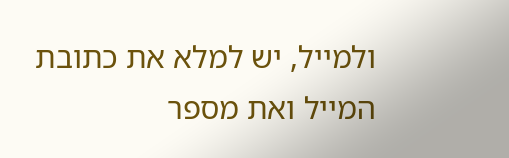ולמייל, יש למלא את כתובת המייל ואת מספר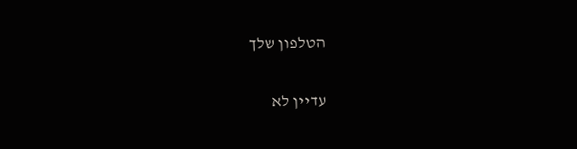הטלפון שלך

עדיין לא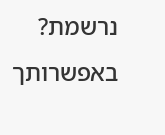נרשמת? באפשרותך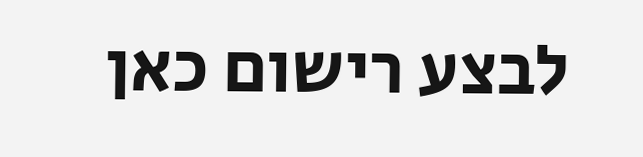לבצע רישום כאן